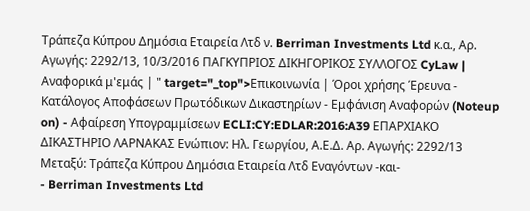Τράπεζα Κύπρου Δημόσια Εταιρεία Λτδ ν. Berriman Investments Ltd κ.α., Αρ. Αγωγής: 2292/13, 10/3/2016 ΠΑΓΚΥΠΡΙΟΣ ΔΙΚΗΓΟΡΙΚΟΣ ΣΥΛΛΟΓΟΣ CyLaw | Αναφορικά μ'εμάς | " target="_top">Επικοινωνία | Όροι χρήσης Έρευνα - Κατάλογος Αποφάσεων Πρωτόδικων Δικαστηρίων - Εμφάνιση Αναφορών (Noteup on) - Αφαίρεση Υπογραμμίσεων ECLI:CY:EDLAR:2016:A39 ΕΠΑΡΧΙΑΚΟ ΔΙΚΑΣΤΗΡΙΟ ΛΑΡΝΑΚΑΣ Ενώπιον: Ηλ. Γεωργίου, Α.Ε.Δ. Αρ. Αγωγής: 2292/13 Μεταξύ: Τράπεζα Κύπρου Δημόσια Εταιρεία Λτδ Εναγόντων -και-
- Berriman Investments Ltd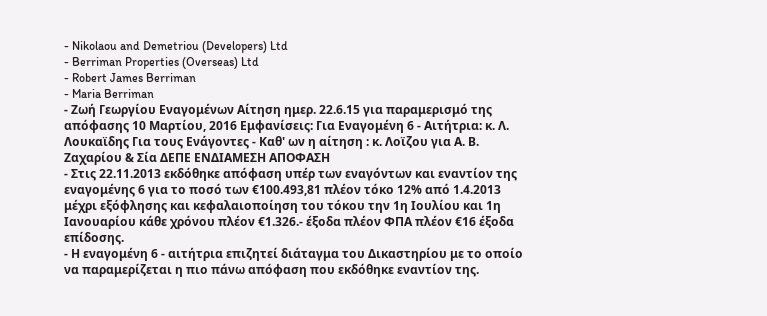- Nikolaou and Demetriou (Developers) Ltd
- Berriman Properties (Overseas) Ltd
- Robert James Berriman
- Maria Berriman
- Ζωή Γεωργίου Εναγομένων Αίτηση ημερ. 22.6.15 για παραμερισμό της απόφασης 10 Μαρτίου, 2016 Εμφανίσεις: Για Εναγομένη 6 - Αιτήτρια: κ. Λ. Λουκαϊδης Για τους Ενάγοντες - Καθ' ων η αίτηση : κ. Λοϊζου για Α. Β. Ζαχαρίου & Σία ΔΕΠΕ ΕΝΔΙΑΜΕΣΗ ΑΠΟΦΑΣΗ
- Στις 22.11.2013 εκδόθηκε απόφαση υπέρ των εναγόντων και εναντίον της εναγομένης 6 για το ποσό των €100.493,81 πλέον τόκο 12% από 1.4.2013 μέχρι εξόφλησης και κεφαλαιοποίηση του τόκου την 1η Ιουλίου και 1η Ιανουαρίου κάθε χρόνου πλέον €1.326.- έξοδα πλέον ΦΠΑ πλέον €16 έξοδα επίδοσης.
- Η εναγομένη 6 - αιτήτρια επιζητεί διάταγμα του Δικαστηρίου με το οποίο να παραμερίζεται η πιο πάνω απόφαση που εκδόθηκε εναντίον της.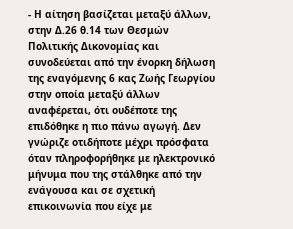- Η αίτηση βασίζεται μεταξύ άλλων, στην Δ.26 θ.14 των Θεσμών Πολιτικής Δικονομίας και συνοδεύεται από την ένορκη δήλωση της εναγόμενης 6 κας Ζωής Γεωργίου στην οποία μεταξύ άλλων αναφέρεται, ότι ουδέποτε της επιδόθηκε η πιο πάνω αγωγή. Δεν γνώριζε οτιδήποτε μέχρι πρόσφατα όταν πληροφορήθηκε με ηλεκτρονικό μήνυμα που της στάλθηκε από την ενάγουσα και σε σχετική επικοινωνία που είχε με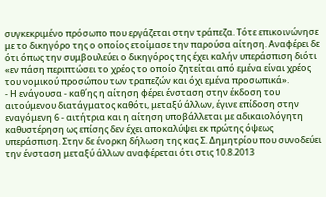συγκεκριμένο πρόσωπο που εργάζεται στην τράπεζα. Τότε επικοινώνησε με το δικηγόρο της ο οποίος ετοίμασε την παρούσα αίτηση. Αναφέρει δε ότι όπως την συμβουλεύει ο δικηγόρος της έχει καλήν υπεράσπιση διότι «εν πάση περιπτώσει το χρέος το οποίο ζητείται από εμένα είναι χρέος του νομικού προσώπου των τραπεζών και όχι εμένα προσωπικά».
- Η ενάγουσα - καθ΄ης η αίτηση φέρει ένσταση στην έκδοση του αιτούμενου διατάγματος καθότι, μεταξύ άλλων, έγινε επίδοση στην εναγόμενη 6 - αιτήτρια και η αίτηση υποβάλλεται με αδικαιολόγητη καθυστέρηση ως επίσης δεν έχει αποκαλύψει εκ πρώτης όψεως υπεράσπιση. Στην δε ένορκη δήλωση της κας Σ. Δημητρίου που συνοδεύει την ένσταση μεταξύ άλλων αναφέρεται ότι στις 10.8.2013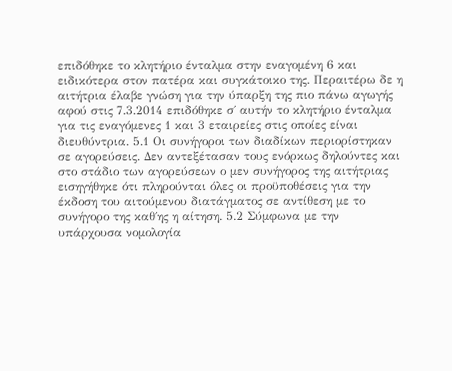επιδόθηκε το κλητήριο ένταλμα στην εναγομένη 6 και ειδικότερα στον πατέρα και συγκάτοικο της. Περαιτέρω δε η αιτήτρια έλαβε γνώση για την ύπαρξη της πιο πάνω αγωγής αφού στις 7.3.2014 επιδόθηκε σ΄ αυτήν το κλητήριο ένταλμα για τις εναγόμενες 1 και 3 εταιρείες στις οποίες είναι διευθύντρια. 5.1 Οι συνήγοροι των διαδίκων περιορίστηκαν σε αγορεύσεις. Δεν αντεξέτασαν τους ενόρκως δηλούντες και στο στάδιο των αγορεύσεων ο μεν συνήγορος της αιτήτριας εισηγήθηκε ότι πληρούνται όλες οι προϋποθέσεις για την έκδοση του αιτούμενου διατάγματος σε αντίθεση με το συνήγορο της καθ΄ης η αίτηση. 5.2 Σύμφωνα με την υπάρχουσα νομολογία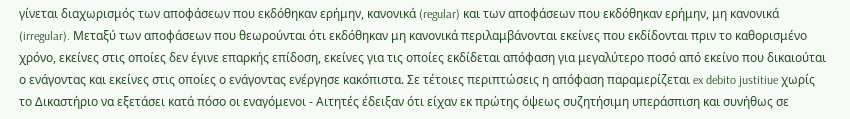γίνεται διαχωρισμός των αποφάσεων που εκδόθηκαν ερήμην, κανονικά (regular) και των αποφάσεων που εκδόθηκαν ερήμην, μη κανονικά (irregular). Μεταξύ των αποφάσεων που θεωρούνται ότι εκδόθηκαν μη κανονικά περιλαμβάνονται εκείνες που εκδίδονται πριν το καθορισμένο χρόνο, εκείνες στις οποίες δεν έγινε επαρκής επίδοση, εκείνες για τις οποίες εκδίδεται απόφαση για μεγαλύτερο ποσό από εκείνο που δικαιούται ο ενάγοντας και εκείνες στις οποίες ο ενάγοντας ενέργησε κακόπιστα. Σε τέτοιες περιπτώσεις η απόφαση παραμερίζεται ex debito justitiue χωρίς το Δικαστήριο να εξετάσει κατά πόσο οι εναγόμενοι - Αιτητές έδειξαν ότι είχαν εκ πρώτης όψεως συζητήσιμη υπεράσπιση και συνήθως σε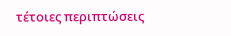τέτοιες περιπτώσεις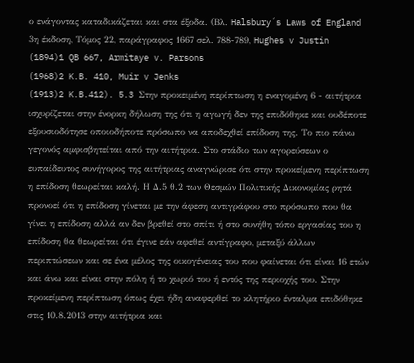ο ενάγοντας καταδικάζεται και στα έξοδα. (Βλ. Halsbury´s Laws of England 3η έκδοση, Τόμος 22, παράγραφος 1667 σελ. 788-789, Hughes v Justin
(1894)1 QB 667, Armitaye v. Parsons
(1968)2 K.B. 410, Muir v Jenks
(1913)2 K.B.412). 5.3 Στην προκειμένη περίπτωση η εναγομένη 6 - αιτήτρια ισχυρίζεται στην ένορκη δήλωση της ότι η αγωγή δεν της επιδόθηκε και ουδέποτε εξουσιοδότησε οποιοδήποτε πρόσωπο να αποδεχθεί επίδοση της. Το πιο πάνω γεγονός αμφισβητείται από την αιτήτρια. Στο στάδιο των αγορεύσεων ο ευπαίδευτος συνήγορος της αιτήτριας αναγνώρισε ότι στην προκείμενη περίπτωση η επίδοση θεωρείται καλή. Η Δ.5 θ.2 των Θεσμών Πολιτικής Δικονομίας ρητά προνοεί ότι η επίδοση γίνεται με την άφεση αντιγράφου στο πρόσωπο που θα γίνει η επίδοση αλλά αν δεν βρεθεί στο σπίτι ή στο συνήθη τόπο εργασίας του η επίδοση θα θεωρείται ότι έγινε εάν αφεθεί αντίγραφο, μεταξύ άλλων περιπτώσεων και σε ένα μέλος της οικογένειας του που φαίνεται ότι είναι 16 ετών και άνω και είναι στην πόλη ή το χωριό του ή εντός της περιοχής του. Στην προκείμενη περίπτωση όπως έχει ήδη αναφερθεί το κλητήριο ένταλμα επιδόθηκε στις 10.8.2013 στην αιτήτρια και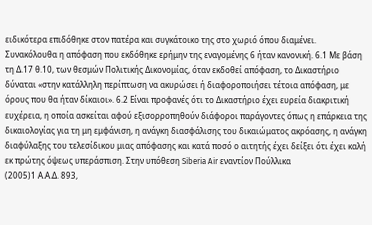ειδικότερα επιδόθηκε στον πατέρα και συγκάτοικο της στο χωριό όπου διαμένει. Συνακόλουθα η απόφαση που εκδόθηκε ερήμην της εναγομένης 6 ήταν κανονική. 6.1 Με βάση τη Δ.17 θ.10, των θεσμών Πολιτικής Δικονομίας, όταν εκδοθεί απόφαση, το Δικαστήριο δύναται «στην κατάλληλη περίπτωση να ακυρώσει ή διαφοροποιήσει τέτοια απόφαση, με όρους που θα ήταν δίκαιοι». 6.2 Είναι προφανές ότι το Δικαστήριο έχει ευρεία διακριτική ευχέρεια, η οποία ασκείται αφού εξισορροπηθούν διάφοροι παράγοντες όπως η επάρκεια της δικαιολογίας για τη μη εμφάνιση, η ανάγκη διασφάλισης του δικαιώματος ακρόασης, η ανάγκη διαφύλαξης του τελεσίδικου μιας απόφασης και κατά ποσό ο αιτητής έχει δείξει ότι έχει καλή εκ πρώτης όψεως υπεράσπιση. Στην υπόθεση Siberia Air εναντίον Πούλλικα
(2005)1 Α.Α.Δ. 893,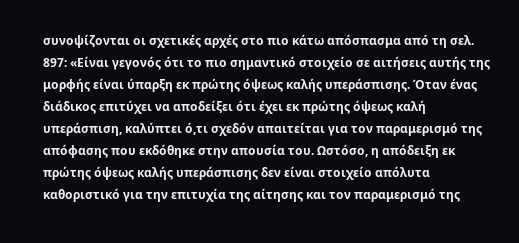συνοψίζονται οι σχετικές αρχές στο πιο κάτω απόσπασμα από τη σελ. 897: «Είναι γεγονός ότι το πιο σημαντικό στοιχείο σε αιτήσεις αυτής της μορφής είναι ύπαρξη εκ πρώτης όψεως καλής υπεράσπισης. Όταν ένας διάδικος επιτύχει να αποδείξει ότι έχει εκ πρώτης όψεως καλή υπεράσπιση, καλύπτει ό,τι σχεδόν απαιτείται για τον παραμερισμό της απόφασης που εκδόθηκε στην απουσία του. Ωστόσο, η απόδειξη εκ πρώτης όψεως καλής υπεράσπισης δεν είναι στοιχείο απόλυτα καθοριστικό για την επιτυχία της αίτησης και τον παραμερισμό της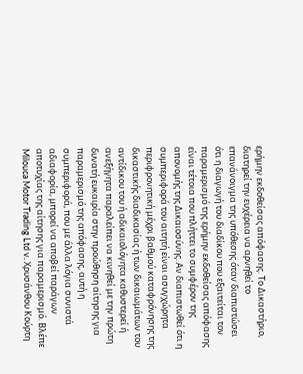ερήμην εκδοθείσας απόφασης. Το Δικαστήριο, διατηρεί την ευχέρεια να αρνηθεί το επανάνοιγμα της υπόθεσης όταν διαπιστώσει ότι η διαγωγή του διαδίκου που εξαιτείται τον παραμερισμό της ερήμην εκδοθείσας απόφασης είναι τέτοια που πλήττει το συμφέρον της απονομής της Δικαιοσύνης. Αν διαπιστωθεί ότι η συμπεριφορά του αιτητή είναι ασυγχώρητα περιφρονητική μέχρι βαθμού καταφρόνησης της δικαστικής διαδικασίας ή των δικαιωμάτων του αντίδικου του ή αδικαιολόγητα καθυστερεί ή ανεξήγητα παραλείπει να κινηθεί με την πρώτη δυνατή ευκαιρία στην προώθηση αίτησης για παραμερισμό της απόφασης, αυτή η συμπεριφορά, που με άλλα λόγια συνιστά αδιαφορία, μπορεί να αποβεί παράγων αποτυχίας της αίτησης για παραμερισμό. Βλέπε Milouca Motor Trading Ltd v. Χρυσάνθου Κούρτη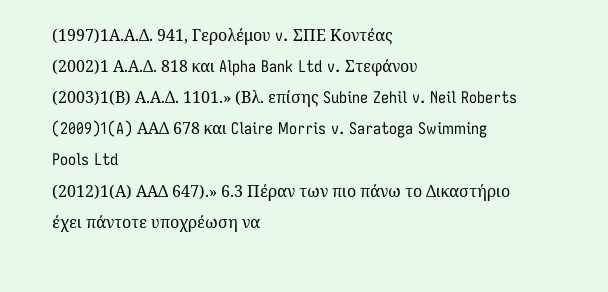(1997)1Α.Α.Δ. 941, Γερολέμου v. ΣΠΕ Κοντέας
(2002)1 Α.Α.Δ. 818 και Alpha Bank Ltd v. Στεφάνου
(2003)1(Β) Α.Α.Δ. 1101.» (Βλ. επίσης Subine Zehil v. Neil Roberts
(2009)1(A) ΑΑΔ 678 και Claire Morris v. Saratoga Swimming Pools Ltd
(2012)1(Α) ΑΑΔ 647).» 6.3 Πέραν των πιο πάνω το Δικαστήριο έχει πάντοτε υποχρέωση να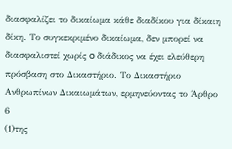διασφαλίζει το δικαίωμα κάθε διαδίκου για δίκαιη δίκη. Το συγκεκριμένο δικαίωμα, δεν μπορεί να διασφαλιστεί χωρίς o διάδικος να έχει ελεύθερη πρόσβαση στο Δικαστήριο. Το Δικαστήριο Ανθρωπίνων Δικαιωμάτων, ερμηνεύοντας το Άρθρο 6
(1)της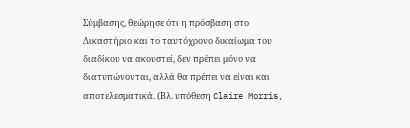Σύμβασης, θεώρησε ότι η πρόσβαση στο Δικαστήριο και το ταυτόχρονο δικαίωμα του διαδίκου να ακουστεί, δεν πρέπει μόνο να διατυπώνονται, αλλά θα πρέπει να είναι και αποτελεσματικά. (Βλ. υπόθεση Claire Morris,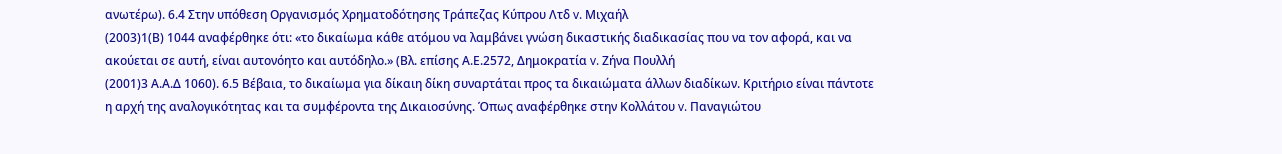ανωτέρω). 6.4 Στην υπόθεση Οργανισμός Χρηματοδότησης Τράπεζας Κύπρου Λτδ v. Μιχαήλ
(2003)1(Β) 1044 αναφέρθηκε ότι: «το δικαίωμα κάθε ατόμου να λαμβάνει γνώση δικαστικής διαδικασίας που να τον αφορά, και να ακούεται σε αυτή, είναι αυτονόητο και αυτόδηλο.» (Βλ. επίσης Α.Ε.2572, Δημοκρατία v. Ζήνα Πουλλή
(2001)3 Α.Α.Δ 1060). 6.5 Βέβαια, το δικαίωμα για δίκαιη δίκη συναρτάται προς τα δικαιώματα άλλων διαδίκων. Κριτήριο είναι πάντοτε η αρχή της αναλογικότητας και τα συμφέροντα της Δικαιοσύνης. Όπως αναφέρθηκε στην Κολλάτου v. Παναγιώτου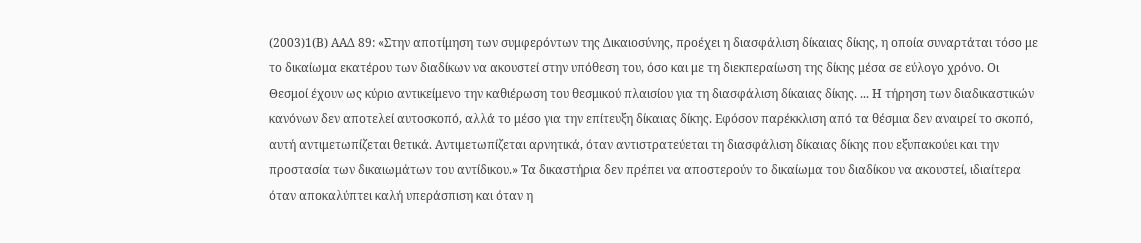(2003)1(Β) ΑΑΔ 89: «Στην αποτίμηση των συμφερόντων της Δικαιοσύνης, προέχει η διασφάλιση δίκαιας δίκης, η οποία συναρτάται τόσο με το δικαίωμα εκατέρου των διαδίκων να ακουστεί στην υπόθεση του, όσο και με τη διεκπεραίωση της δίκης μέσα σε εύλογο χρόνο. Οι Θεσμοί έχουν ως κύριο αντικείμενο την καθιέρωση του θεσμικού πλαισίου για τη διασφάλιση δίκαιας δίκης. ... Η τήρηση των διαδικαστικών κανόνων δεν αποτελεί αυτοσκοπό, αλλά το μέσο για την επίτευξη δίκαιας δίκης. Εφόσον παρέκκλιση από τα θέσμια δεν αναιρεί το σκοπό, αυτή αντιμετωπίζεται θετικά. Αντιμετωπίζεται αρνητικά, όταν αντιστρατεύεται τη διασφάλιση δίκαιας δίκης που εξυπακούει και την προστασία των δικαιωμάτων του αντίδικου.» Τα δικαστήρια δεν πρέπει να αποστερούν το δικαίωμα του διαδίκου να ακουστεί, ιδιαίτερα όταν αποκαλύπτει καλή υπεράσπιση και όταν η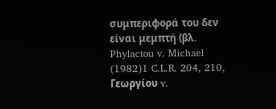συμπεριφορά του δεν είναι μεμπτή (βλ. Phylactou v. Michael
(1982)1 C.L.R. 204, 210, Γεωργίου v.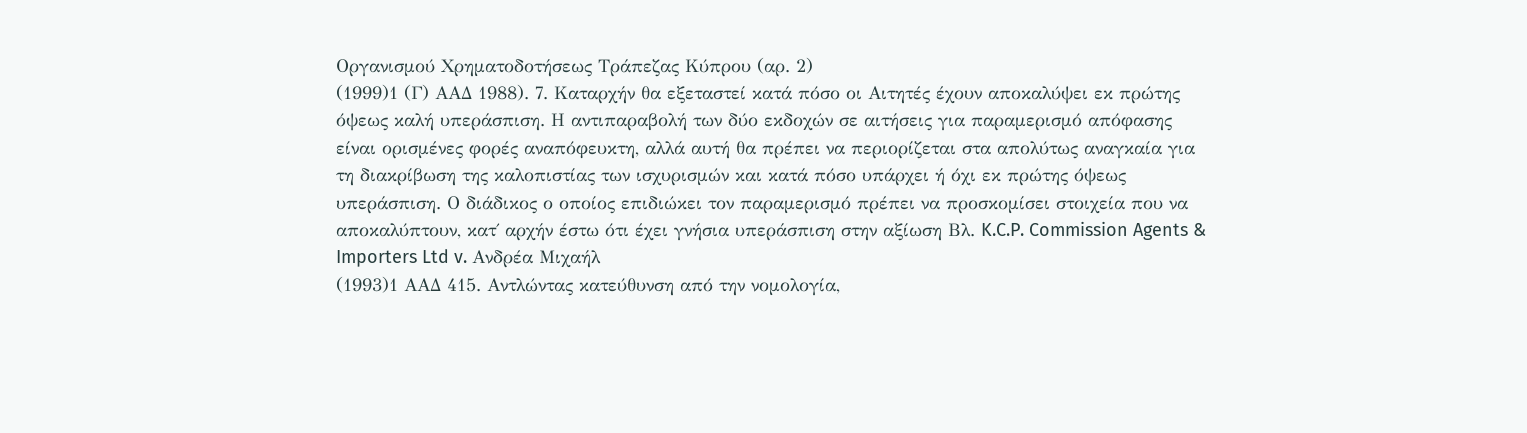Οργανισμού Χρηματοδοτήσεως Τράπεζας Κύπρου (αρ. 2)
(1999)1 (Γ) ΑΑΔ 1988). 7. Καταρχήν θα εξεταστεί κατά πόσο οι Αιτητές έχουν αποκαλύψει εκ πρώτης όψεως καλή υπεράσπιση. Η αντιπαραβολή των δύο εκδοχών σε αιτήσεις για παραμερισμό απόφασης είναι ορισμένες φορές αναπόφευκτη, αλλά αυτή θα πρέπει να περιορίζεται στα απολύτως αναγκαία για τη διακρίβωση της καλοπιστίας των ισχυρισμών και κατά πόσο υπάρχει ή όχι εκ πρώτης όψεως υπεράσπιση. Ο διάδικος ο οποίος επιδιώκει τον παραμερισμό πρέπει να προσκομίσει στοιχεία που να αποκαλύπτουν, κατ΄ αρχήν έστω ότι έχει γνήσια υπεράσπιση στην αξίωση Βλ. K.C.P. Commission Agents & Importers Ltd v. Ανδρέα Μιχαήλ
(1993)1 ΑΑΔ 415. Αντλώντας κατεύθυνση από την νομολογία,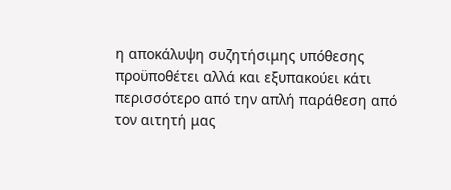η αποκάλυψη συζητήσιμης υπόθεσης προϋποθέτει αλλά και εξυπακούει κάτι περισσότερο από την απλή παράθεση από τον αιτητή μας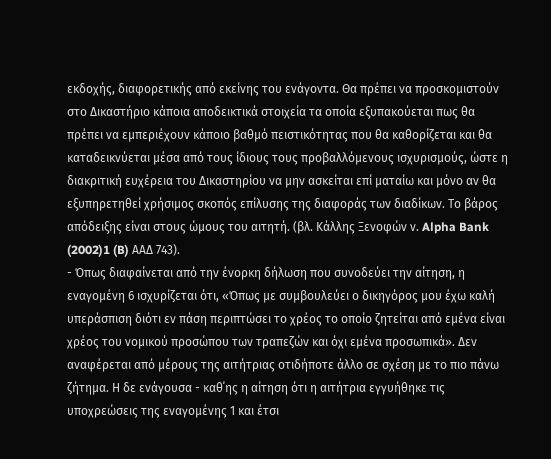εκδοχής, διαφορετικής από εκείνης του ενάγοντα. Θα πρέπει να προσκομιστούν στο Δικαστήριο κάποια αποδεικτικά στοιχεία τα οποία εξυπακούεται πως θα πρέπει να εμπεριέχουν κάποιο βαθμό πειστικότητας που θα καθορίζεται και θα καταδεικνύεται μέσα από τους ίδιους τους προβαλλόμενους ισχυρισμούς, ώστε η διακριτική ευχέρεια του Δικαστηρίου να μην ασκείται επί ματαίω και μόνο αν θα εξυπηρετηθεί χρήσιμος σκοπός επίλυσης της διαφοράς των διαδίκων. Το βάρος απόδειξης είναι στους ώμους του αιτητή. (βλ. Κάλλης Ξενοφών ν. Alpha Bank
(2002)1 (B) ΑΑΔ 743).
- Όπως διαφαίνεται από την ένορκη δήλωση που συνοδεύει την αίτηση, η εναγομένη 6 ισχυρίζεται ότι, «Όπως με συμβουλεύει ο δικηγόρος μου έχω καλή υπεράσπιση διότι εν πάση περιπτώσει το χρέος το οποίο ζητείται από εμένα είναι χρέος του νομικού προσώπου των τραπεζών και όχι εμένα προσωπικά». Δεν αναφέρεται από μέρους της αιτήτριας οτιδήποτε άλλο σε σχέση με το πιο πάνω ζήτημα. Η δε ενάγουσα - καθ΄ης η αίτηση ότι η αιτήτρια εγγυήθηκε τις υποχρεώσεις της εναγομένης 1 και έτσι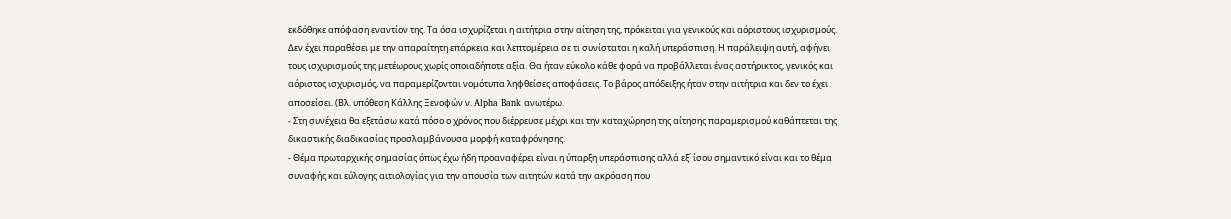εκδόθηκε απόφαση εναντίον της. Τα όσα ισχυρίζεται η αιτήτρια στην αίτηση της, πρόκειται για γενικούς και αόριστους ισχυρισμούς. Δεν έχει παραθέσει με την απαραίτητη επάρκεια και λεπτομέρεια σε τι συνίσταται η καλή υπεράσπιση. Η παράλειψη αυτή, αφήνει τους ισχυρισμούς της μετέωρους χωρίς οποιαδήποτε αξία. Θα ήταν εύκολο κάθε φορά να προβάλλεται ένας αστήρικτος, γενικός και αόριστος ισχυρισμός, να παραμερίζονται νομότυπα ληφθείσες αποφάσεις. Το βάρος απόδειξης ήταν στην αιτήτρια και δεν το έχει αποσείσει. (Βλ. υπόθεση Κάλλης Ξενοφών ν. Alpha Bank ανωτέρω.
- Στη συνέχεια θα εξετάσω κατά πόσο ο χρόνος που διέρρευσε μέχρι και την καταχώρηση της αίτησης παραμερισμού καθάπτεται της δικαστικής διαδικασίας προσλαμβάνουσα μορφή καταφρόνησης.
- Θέμα πρωταρχικής σημασίας όπως έχω ήδη προαναφέρει είναι η ύπαρξη υπεράσπισης αλλά εξ΄ ίσου σημαντικό είναι και το θέμα συναφής και εύλογης αιτιολογίας για την απουσία των αιτητών κατά την ακρόαση που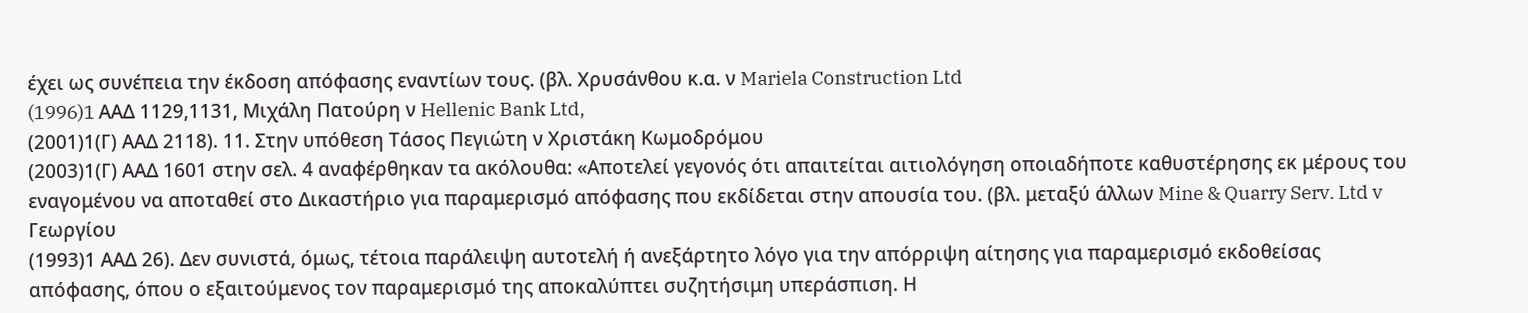έχει ως συνέπεια την έκδοση απόφασης εναντίων τους. (βλ. Χρυσάνθου κ.α. ν Mariela Construction Ltd
(1996)1 AAΔ 1129,1131, Μιχάλη Πατούρη ν Hellenic Bank Ltd,
(2001)1(Γ) ΑΑΔ 2118). 11. Στην υπόθεση Τάσος Πεγιώτη ν Χριστάκη Κωμοδρόμου
(2003)1(Γ) ΑΑΔ 1601 στην σελ. 4 αναφέρθηκαν τα ακόλουθα: «Αποτελεί γεγονός ότι απαιτείται αιτιολόγηση οποιαδήποτε καθυστέρησης εκ μέρους του εναγομένου να αποταθεί στο Δικαστήριο για παραμερισμό απόφασης που εκδίδεται στην απουσία του. (βλ. μεταξύ άλλων Mine & Quarry Serv. Ltd v Γεωργίου
(1993)1 ΑΑΔ 26). Δεν συνιστά, όμως, τέτοια παράλειψη αυτοτελή ή ανεξάρτητο λόγο για την απόρριψη αίτησης για παραμερισμό εκδοθείσας απόφασης, όπου ο εξαιτούμενος τον παραμερισμό της αποκαλύπτει συζητήσιμη υπεράσπιση. Η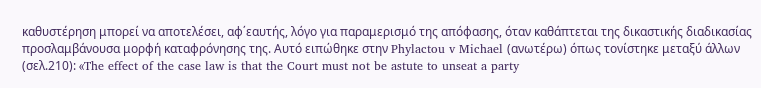καθυστέρηση μπορεί να αποτελέσει, αφ΄εαυτής, λόγο για παραμερισμό της απόφασης, όταν καθάπτεται της δικαστικής διαδικασίας προσλαμβάνουσα μορφή καταφρόνησης της. Αυτό ειπώθηκε στην Phylactou v Michael (ανωτέρω) όπως τονίστηκε μεταξύ άλλων (σελ.210): «The effect of the case law is that the Court must not be astute to unseat a party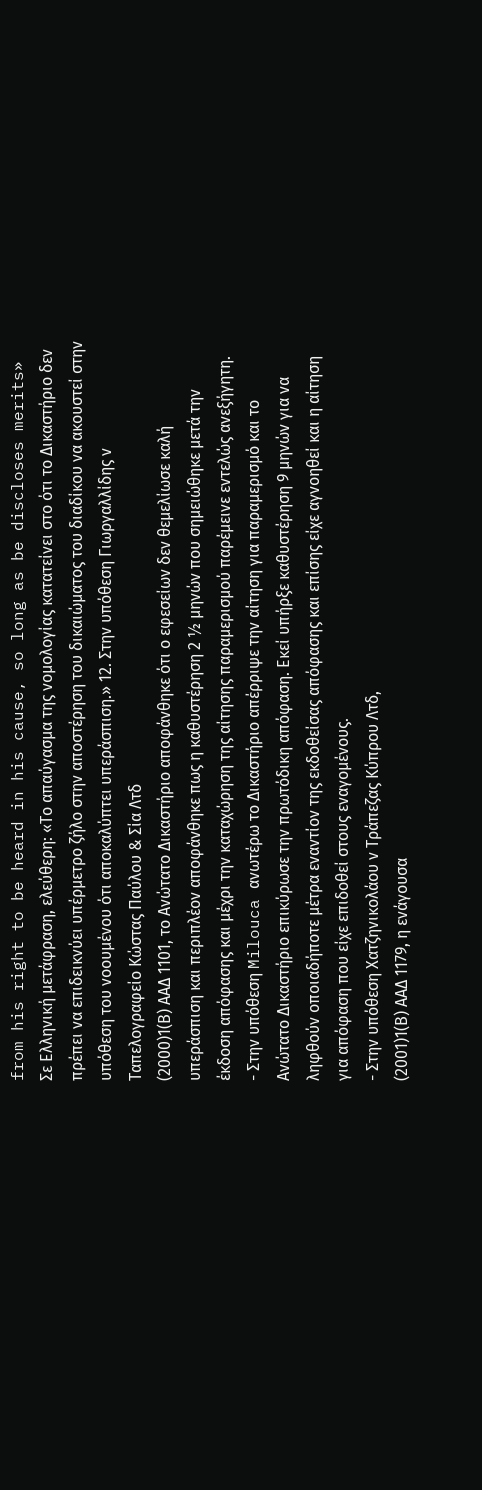from his right to be heard in his cause, so long as be discloses merits» Σε Ελληνική μετάφραση, ελεύθερη: «Το απαύγασμα της νομολογίας κατατείνει στο ότι το Δικαστήριο δεν πρέπει να επιδεικνύει υπέρμετρο ζήλο στην αποστέρηση του δικαιώματος του διαδίκου να ακουστεί στην υπόθεση του νοουμένου ότι αποκαλύπτει υπεράσπιση.» 12. Στην υπόθεση Γιωργαλλίδης ν Ταπελογραφείο Κώστας Παύλου & Σία Λτδ
(2000)1(Β) ΑΑΔ 1101, το Ανώτατο Δικαστήριο αποφάνθηκε ότι ο εφεσείων δεν θεμελίωσε καλή υπεράσπιση και περιπλέον αποφάνθηκε πως η καθυστέρηση 2 ½ μηνών που σημειώθηκε μετά την έκδοση απόφασης και μέχρι την καταχώρηση της αίτησης παραμερισμού παρέμεινε εντελώς ανεξήγητη.
- Στην υπόθεση Milouca ανωτέρω το Δικαστήριο απέρριψε την αίτηση για παραμερισμό και το Ανώτατο Δικαστήριο επικύρωσε την πρωτόδικη απόφαση. Εκεί υπήρξε καθυστέρηση 9 μηνών για να ληφθούν οποιαδήποτε μέτρα εναντίον της εκδοθείσας απόφασης και επίσης είχε αγνοηθεί και η αίτηση για απόφαση που είχε επιδοθεί στους εναγομένους.
- Στην υπόθεση Χατζηνικολάου ν Τράπεζας Κύπρου Λτδ,
(2001)1(Β) ΑΑΔ 1179, η ενάγουσα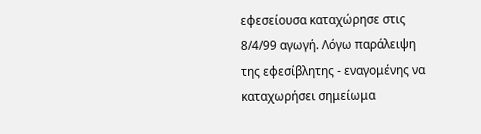εφεσείουσα καταχώρησε στις 8/4/99 αγωγή. Λόγω παράλειψη της εφεσίβλητης - εναγομένης να καταχωρήσει σημείωμα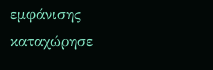εμφάνισης καταχώρησε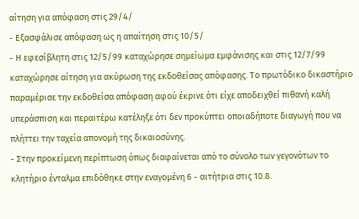αίτηση για απόφαση στις 29/4/
- Εξασφάλισε απόφαση ως η απαίτηση στις 10/5/
- Η εφεσίβλητη στις 12/5/99 καταχώρησε σημείωμα εμφάνισης και στις 12/7/99 καταχώρησε αίτηση για ακύρωση της εκδοθείσας απόφασης. Το πρωτόδικο δικαστήριο παραμέρισε την εκδοθείσα απόφαση αφού έκρινε ότι είχε αποδειχθεί πιθανή καλή υπεράσπιση και περαιτέρω κατέληξε ότι δεν προκύπτει οποιαδήποτε διαγωγή που να πλήττει την ταχεία απονομή της δικαιοσύνης.
- Στην προκείμενη περίπτωση όπως διαφαίνεται από το σύνολο των γεγονότων το κλητήριο ένταλμα επιδόθηκε στην εναγομένη 6 - αιτήτρια στις 10.8.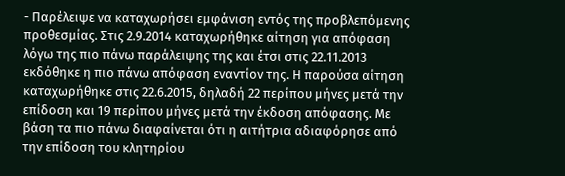- Παρέλειψε να καταχωρήσει εμφάνιση εντός της προβλεπόμενης προθεσμίας. Στις 2.9.2014 καταχωρήθηκε αίτηση για απόφαση λόγω της πιο πάνω παράλειψης της και έτσι στις 22.11.2013 εκδόθηκε η πιο πάνω απόφαση εναντίον της. Η παρούσα αίτηση καταχωρήθηκε στις 22.6.2015, δηλαδή 22 περίπου μήνες μετά την επίδοση και 19 περίπου μήνες μετά την έκδοση απόφασης. Με βάση τα πιο πάνω διαφαίνεται ότι η αιτήτρια αδιαφόρησε από την επίδοση του κλητηρίου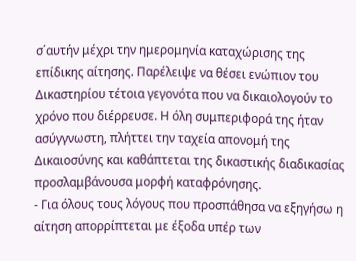σ΄αυτήν μέχρι την ημερομηνία καταχώρισης της επίδικης αίτησης. Παρέλειψε να θέσει ενώπιον του Δικαστηρίου τέτοια γεγονότα που να δικαιολογούν το χρόνο που διέρρευσε. Η όλη συμπεριφορά της ήταν ασύγγνωστη, πλήττει την ταχεία απονομή της Δικαιοσύνης και καθάπτεται της δικαστικής διαδικασίας προσλαμβάνουσα μορφή καταφρόνησης.
- Για όλους τους λόγους που προσπάθησα να εξηγήσω η αίτηση απορρίπτεται με έξοδα υπέρ των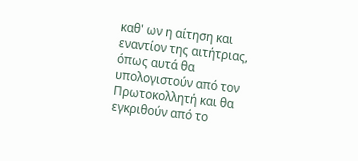καθ' ων η αίτηση και εναντίον της αιτήτριας, όπως αυτά θα υπολογιστούν από τον Πρωτοκολλητή και θα εγκριθούν από το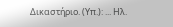Δικαστήριο. (Υπ.): ... Ηλ.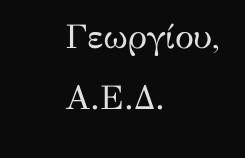Γεωργίου, Α.Ε.Δ.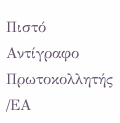Πιστό Αντίγραφο Πρωτοκολλητής /ΕΑ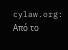cylaw.org: Από το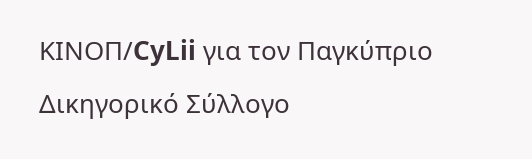ΚΙΝOΠ/CyLii για τον Παγκύπριο Δικηγορικό Σύλλογο